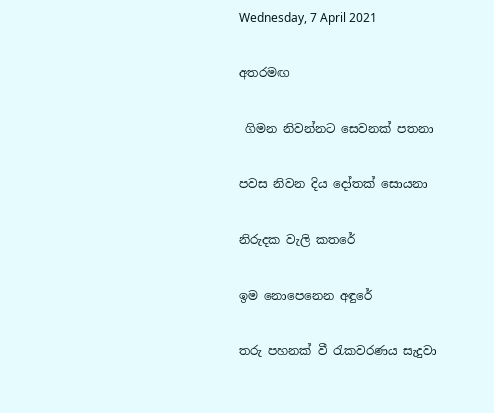Wednesday, 7 April 2021

අතරමඟ

 ගිමන නිවන්නට සෙවනක් පතනා

පවස නිවන දිය දෝතක් සොයනා

නිරුදක වැලි කතරේ

ඉම නොපෙනෙන අඳුරේ

තරු පහනක් වී රැකවරණය සැදුවා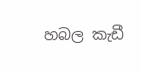හබල කැඩී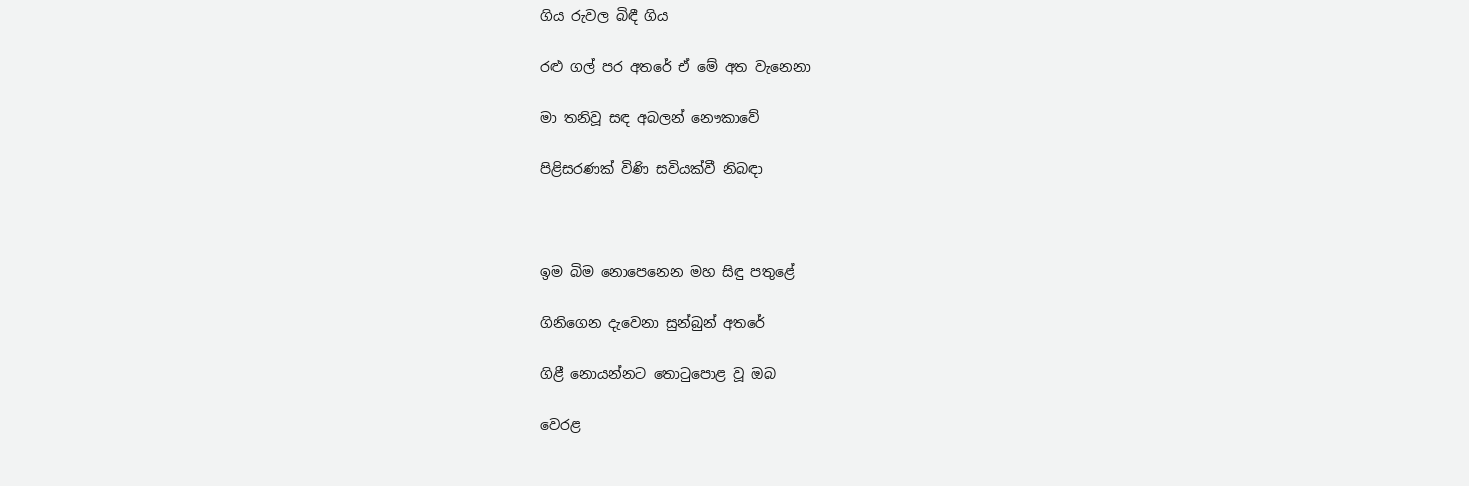ගිය රුවල බිඳී ගිය

රළු ගල් පර අතරේ ඒ මේ අත වැනෙනා

මා තනිවූ සඳ අබලන් නෞකාවේ

පිළිසරණක් විණි සවියක්වී නිබඳා



ඉම බිම නොපෙනෙන මහ සිඳු පතුළේ

ගිනිගෙන දැවෙනා සුන්බුන් අතරේ

ගිළී නොයන්නට තොටුපොළ වූ ඔබ

වෙරළ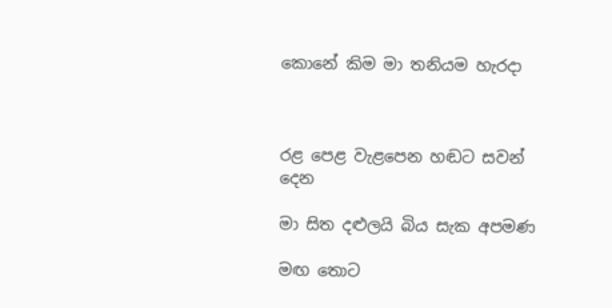කොනේ කිම මා තනියම හැරදා



රළ පෙළ වැළපෙන හඬට සවන් දෙන

මා සිත දළුලයි බිය සැක අපමණ

මඟ තොට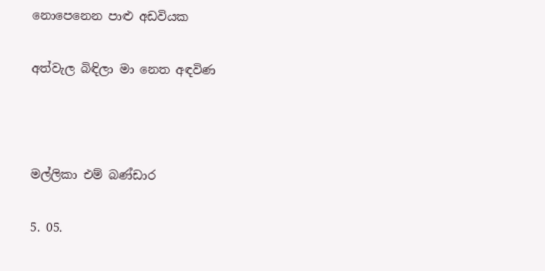නොපෙනෙන පාළු අඩවියක

අත්වැල බිඳිලා මා නෙත අඳවිණ



මල්ලිකා එම් බණ්ඩාර

5. 05.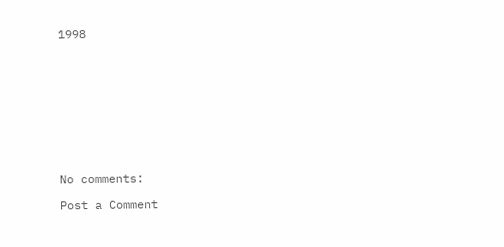1998










No comments:

Post a Comment